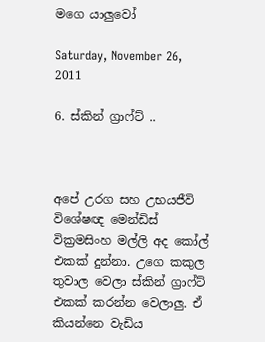මගෙ යාලුවෝ

Saturday, November 26, 2011

6. ස්කින් ග්‍රාෆ්ට් ..



අපේ උරග සහ උභයජීවි විශේෂඥ මෙන්ඩිස් වික්‍රමසිංහ මල්ලි අද කෝල් එකක් දුන්නා. උගෙ කකුල තුවාල වෙලා ස්කින් ග්‍රාෆ්ට් එකක් කරන්න වෙලාලු. ඒ කියන්නෙ වැඩිය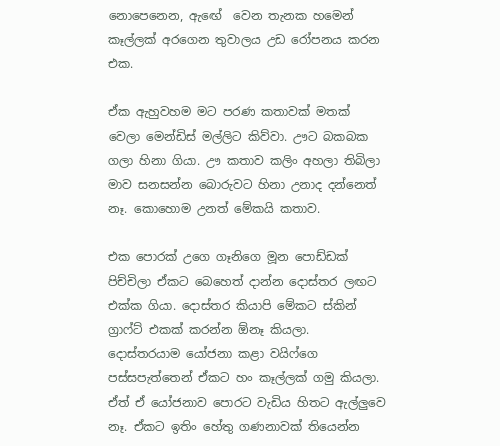නොපෙනෙන, ඇඟේ  වෙන තැනක හමෙන් කෑල්ලක් අරගෙන තුවාලය උඩ රෝපනය කරන එක.

ඒක ඇහුවහම මට පරණ කතාවක් මතක් වෙලා මෙන්ඩිස් මල්ලිට කිව්වා. ඌට බකබක ගලා හිනා ගියා. ඌ කතාව කලිං අහලා තිබිලා මාව සනසන්න බොරුවට හිනා උනාද දන්නෙත් නෑ. කොහොම උනත් මේකයි කතාව.

එක පොරක් උගෙ ගෑනිගෙ මූන පොඩ්ඩක් පිච්චිලා ඒකට බෙහෙත් දාන්න දොස්තර ලඟට එක්ක ගියා. දොස්තර කියාපි මේකට ස්කින් ග්‍රාෆ්ට් එකක් කරන්න ඕනෑ කියලා. දොස්තරයාම යෝජනා කළා වයිෆ්ගෙ පස්සපැත්තෙන් ඒකට හං කෑල්ලක් ගමු කියලා. ඒත් ඒ යෝජනාව පොරට වැඩිය හිතට ඇල්ලුවෙ නෑ. ඒකට ඉතිං හේතු ගණනාවක් තියෙන්න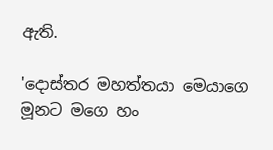ඇති.

'දොස්තර මහත්තයා මෙයාගෙ මූනට මගෙ හං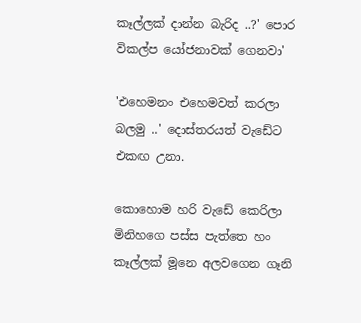කෑල්ලක් දාන්න බැරිද ..?' පොර විකල්ප යෝජනාවක් ගෙනවා'

'එහෙමනං එහෙමවත් කරලා බලමු ..' දොස්තරයත් වැඩේට එකඟ උනා.

කොහොම හරි වැඩේ කෙරිලා මිනිහගෙ පස්ස පැත්තෙ හං කෑල්ලක් මූනෙ අලවගෙන ගෑනි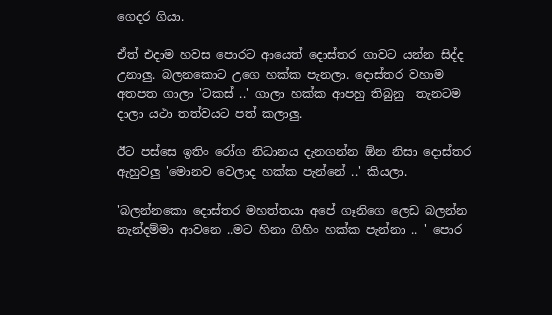ගෙදර ගියා.

ඒත් එදාම හවස පොරට ආයෙත් දොස්තර ගාවට යන්න සිද්ද උනාලු. බලනකොට උගෙ හක්ක පැනලා. දොස්තර වහාම අතපත ගාලා 'ටකස් ..' ගාලා හක්ක ආපහු තිබුනු  තැනටම දාලා යථා තත්වයට පත් කලාලු.

ඊට පස්සෙ ඉතිං රෝග නිධානය දැනගන්න ඕන නිසා දොස්තර ඇහුවලු 'මොනව වෙලාද හක්ක පැන්නේ ..' කියලා.

'බලන්නකො දොස්තර මහත්තයා අපේ ගෑනිගෙ ලෙඩ බලන්න නැන්දම්මා ආවනෙ ..මට හිනා ගිහිං හක්ක පැන්නා .. ' පොර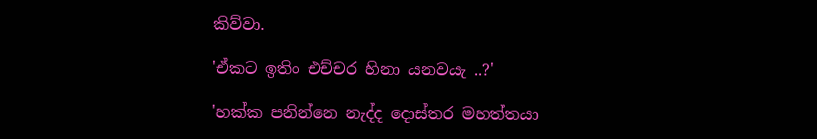කිව්වා.

'ඒකට ඉතිං එච්චර හිනා යනවයැ ..?'

'හක්ක පනින්නෙ නැද්ද දොස්තර මහත්තයා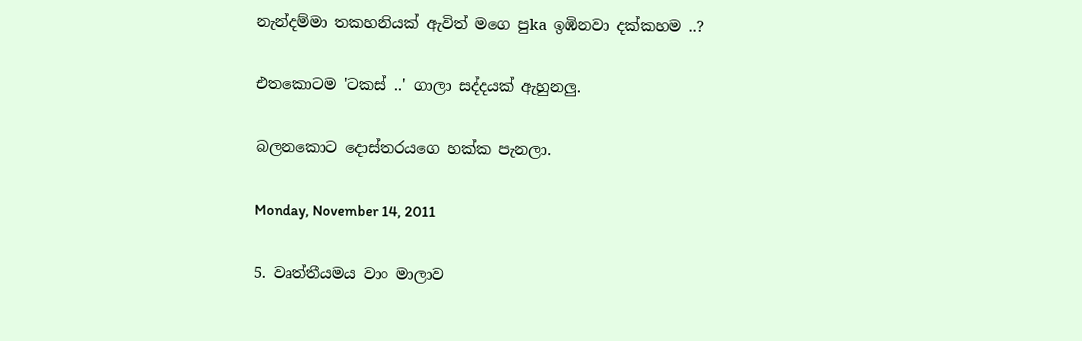නැන්දම්මා තකහනියක් ඇවිත් මගෙ පුka ඉඹිනවා දක්කහම ..?

එතකොටම 'ටකස් ..' ගාලා සද්දයක් ඇහුනලු.

බලනකොට දොස්තරයගෙ හක්ක පැනලා.

Monday, November 14, 2011

5. වෘත්තීයමය වාං මාලාව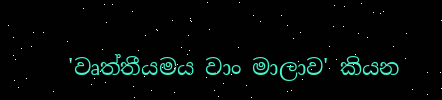'වෘත්තීයමය වාං මාලාව' කියන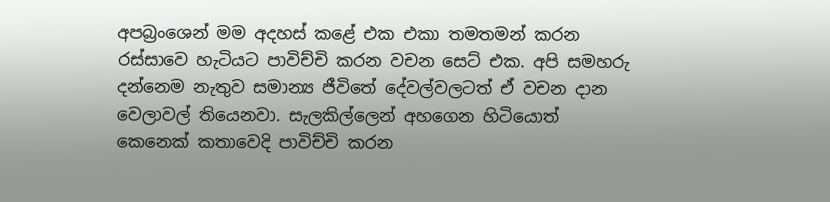අපබ්‍රංශෙන් මම අදහස් කළේ එක එකා තමතමන් කරන රස්සාවෙ හැටියට පාවිච්චි කරන වචන සෙට් එක. අපි සමහරු දන්නෙම නැතුව සමාන්‍ය ජීවිතේ දේවල්වලටත් ඒ වචන දාන වෙලාවල් තියෙනවා. සැලකිල්ලෙන් අහගෙන හිටියොත් කෙනෙක් කතාවෙදි පාවිච්චි කරන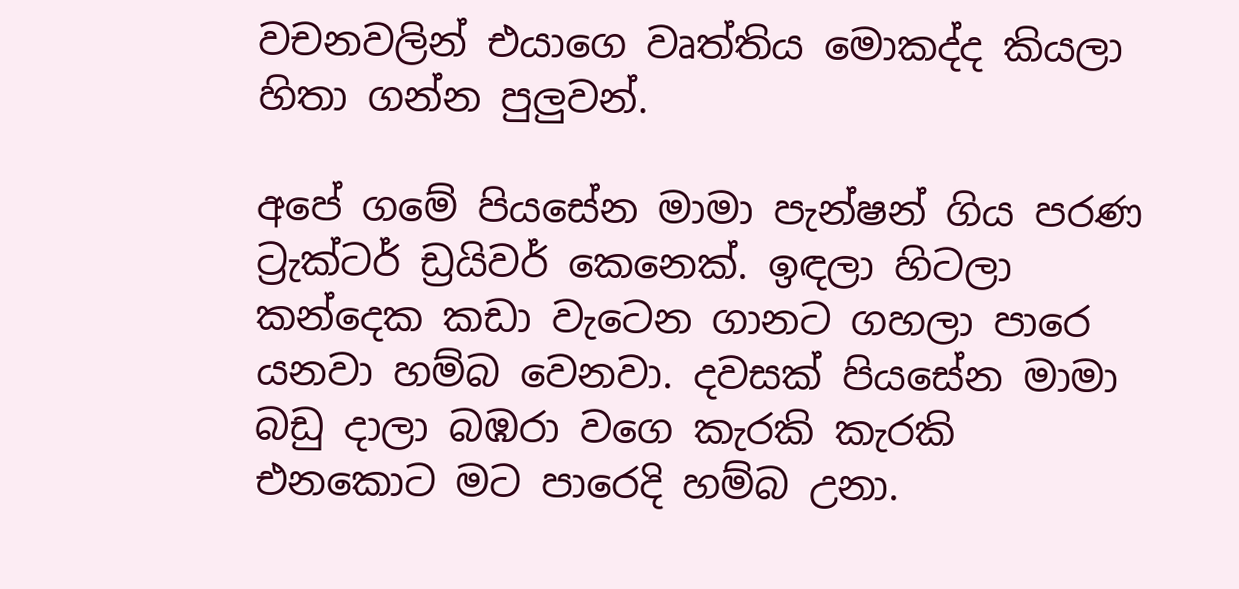වචනවලින් එයාගෙ වෘත්තිය මොකද්ද කියලා හිතා ගන්න පුලුවන්.

අපේ ගමේ පියසේන මාමා පැන්ෂන් ගිය පරණ ට්‍රැක්ටර් ඩ්‍රයිවර් කෙනෙක්. ඉඳලා හිටලා කන්දෙක කඩා වැටෙන ගානට ගහලා පාරෙ යනවා හම්බ වෙනවා. දවසක් පියසේන මාමා බඩු දාලා බඹරා වගෙ කැරකි කැරකි එනකොට මට පාරෙදි හම්බ උනා.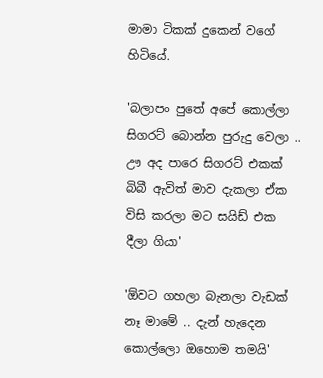මාමා ටිකක් දුකෙන් වගේ හිටියේ.

'බලාපං පුතේ අපේ කොල්ලා සිගරට් බොන්න පුරුදු වෙලා .. ඌ අද පාරෙ සිගරට් එකක්  බිබී ඇවිත් මාව දැකලා ඒක විසි කරලා මට සයිඩ් එක දීලා ගියා'

'ඕවට ගහලා බැනලා වැඩක් නෑ මාමේ .. දැන් හැදෙන කොල්ලො ඔහොම තමයි'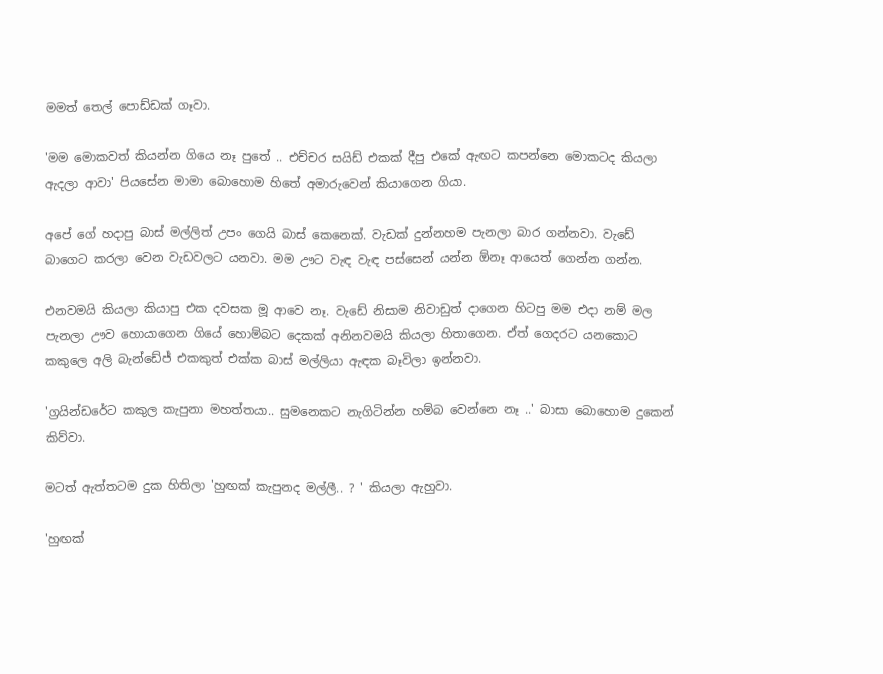මමත් තෙල් පොඩ්ඩක් ගෑවා.

'මම මොකවත් කියන්න ගියෙ නෑ පුතේ .. එච්චර සයිඩ් එකක් දීපු එකේ ඇඟට කපන්නෙ මොකටද කියලා ඇදලා ආවා' පියසේන මාමා බොහොම හිතේ අමාරුවෙන් කියාගෙන ගියා.

අපේ ගේ හදාපු බාස් මල්ලිත් උපං ගෙයි බාස් කෙනෙක්. වැඩක් දුන්නහම පැනලා බාර ගන්නවා. වැඩේ බාගෙට කරලා වෙන වැඩවලට යනවා. මම ඌට වැඳ වැඳ පස්සෙන් යන්න ඕනෑ ආයෙත් ගෙන්න ගන්න.

එනවමයි කියලා කියාපු එක දවසක මූ ආවෙ නෑ. වැඩේ නිසාම නිවාඩුත් දාගෙන හිටපු මම එදා නම් මල පැනලා ඌව හොයාගෙන ගියේ හොම්බට දෙකක් අනිනවමයි කියලා හිතාගෙන. ඒත් ගෙදරට යනකොට කකුලෙ අලි බැන්ඩේජ් එකකුත් එක්ක බාස් මල්ලියා ඇඳක බෑවිලා ඉන්නවා.

'ග්‍රයින්ඩරේට කකුල කැපුනා මහත්තයා.. සුමනෙකට නැගිටින්න හම්බ වෙන්නෙ නෑ ..' බාසා බොහොම දුකෙන් කිව්වා.

මටත් ඇත්තටම දුක හිතිලා 'හුඟක් කැපුනද මල්ලී.. ? ' කියලා ඇහුවා.

'හුඟක්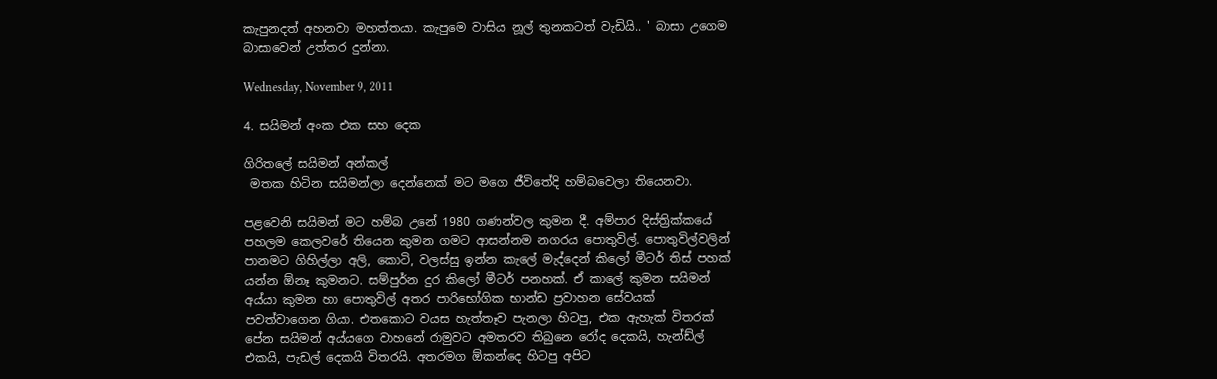කැපුනදත් අහනවා මහත්තයා. කැපුමෙ වාසිය නූල් තුනකටත් වැඩියි.. ' බාසා උගෙම බාසාවෙන් උත්තර දුන්නා.

Wednesday, November 9, 2011

4. සයිමන් අංක එක සහ දෙක

ගිරිතලේ සයිමන් අන්කල්
 මතක හිටින සයිමන්ලා දෙන්නෙක් මට මගෙ ජීවිතේදි හම්බවෙලා තියෙනවා.

පළවෙනි සයිමන් මට හම්බ උනේ 1980 ගණන්වල කුමන දී. අම්පාර දිස්ත්‍රික්කයේ පහලම කෙලවරේ තියෙන කුමන ගමට ආසන්නම නගරය පොතුවිල්. පොතුවිල්වලින් පානමට ගිහිල්ලා අලි, කොටි, වලස්සු ඉන්න කැලේ මැද්දෙන් කිලෝ මීටර් තිස් පහක්  යන්න ඕනෑ කුමනට. සම්පුර්න දුර කිලෝ මීටර් පනහක්. ඒ කාලේ කුමන සයිමන් අය්යා කුමන හා පොතුවිල් අතර පාරිභෝගික භාන්ඩ ප්‍රවාහන සේවයක් පවත්වාගෙන ගියා. එතකොට වයස හැත්තෑව පැනලා හිටපු, එක ඇහැක් විතරක් පේන සයිමන් අය්යගෙ වාහනේ රාමුවට අමතරව තිබුනෙ රෝද දෙකයි, හැන්ඩ්ල් එකයි, පැඩල් දෙකයි විතරයි. අතරමග ඕකන්දෙ හිටපු අපිට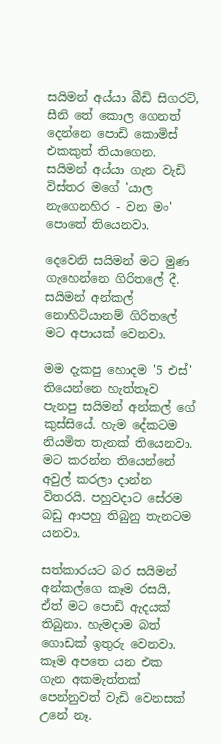සයිමන් අය්යා බීඩි සිගරට්, සීනි තේ කොල ගෙනත් දෙන්නෙ පොඩි කොමිස් එකකුත් තියාගෙන. සයිමන් අය්යා ගැන වැඩි විස්තර මගේ 'යාල නැගෙනහිර - වන මං' පොතේ තියෙනවා.

දෙවෙනි සයිමන් මට මුණ ගැහෙන්නෙ ගිරිතලේ දී. සයිමන් අන්කල් නොහිටියානම් ගිරිතලේ මට අපායක් වෙනවා.

මම දැකපු හොදම '5 එස්' තියෙන්නෙ හැත්තෑව පැනපු සයිමන් අන්කල් ගේ කුස්සියේ. හැම දේකටම නියමිත තැනක් තියෙනවා. මට කරන්න තියෙන්නේ අවුල් කරලා දාන්න විතරයි. පහුවදාට සේරම බඩු ආපහු තිබුනු තැනටම යනවා.

සත්කාරයට බර සයිමන් අන්කල්ගෙ කෑම රසයි, ඒත් මට පොඩි ඇදයක් තිබුනා. හැමදාම බත් ගොඩක් ඉතුරු වෙනවා. කෑම අපතෙ යන එක ගැන අකමැත්තක් පෙන්නුවත් වැඩි වෙනසක් උනේ නෑ.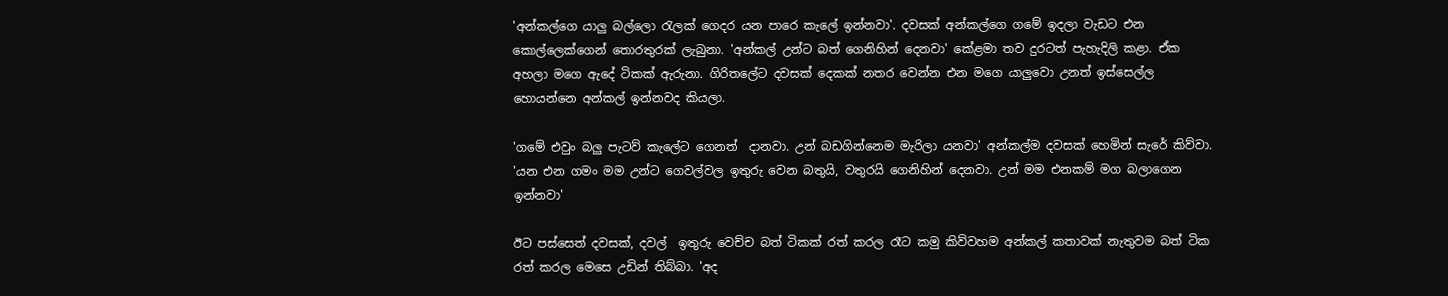'අන්කල්ගෙ යාලු බල්ලො ‍රැලක් ගෙදර යන පාරෙ කැලේ ඉන්නවා'. දවසක් අන්කල්ගෙ ගමේ ඉදලා වැඩට එන කොල්ලෙක්ගෙන් තොරතුරක් ලැබුනා. 'අන්කල් උන්ට බත් ගෙනිහින් දෙනවා' කේළමා තව දුරටත් පැහැදිලි කළා. ඒක අහලා මගෙ ඇදේ ටිකක් ඇරුනා. ගිරිතලේට දවසක් දෙකක් නතර වෙන්න එන මගෙ යාලුවො උනත් ඉස්සෙල්ල හොයන්නෙ අන්කල් ඉන්නවද කියලා.

'ගමේ එවුං බලු පැටව් කැලේට ගෙනත්  දානවා. උන් බඩගින්නෙම මැරිලා යනවා' අන්කල්ම දවසක් හෙමින් සැරේ කිව්වා. 'යන එන ගමං මම උන්ට ගෙවල්වල ඉතුරු වෙන බතුයි, වතුරයි ගෙනිහින් දෙනවා. උන් මම එනකම් මග බලාගෙන ඉන්නවා'

ඊට පස්සෙත් දවසක්, දවල්  ඉතුරු වෙච්ච බත් ටිකක් රත් කරල රෑට කමු කිව්වහම අන්කල් කතාවක් නැතුවම බත් ටික රත් කරල මෙසෙ උඩින් තිබ්බා. 'අද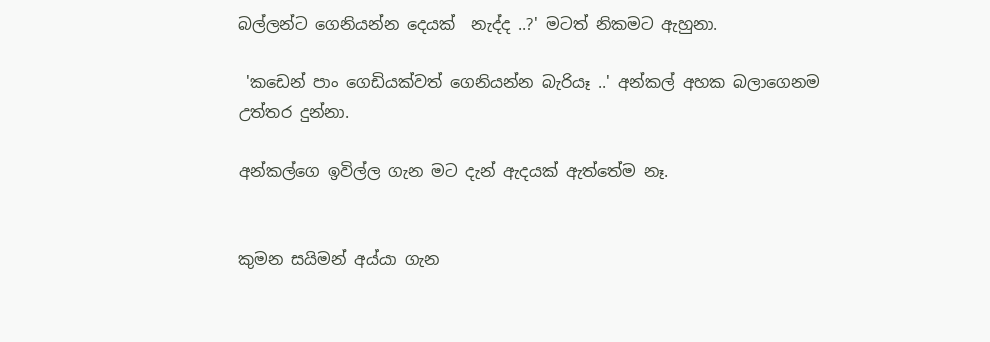බල්ලන්ට ගෙනියන්න දෙයක්  නැද්ද ..?' මටත් නිකමට ඇහුනා.

 'කඩෙන් පාං ගෙඩියක්වත් ගෙනියන්න බැරියෑ ..' අන්කල් අහක බලාගෙනම උත්තර දුන්නා.

අන්කල්ගෙ ඉවිල්ල ගැන මට දැන් ඇදයක් ඇත්තේම නෑ.


කුමන සයිමන් අය්යා ගැන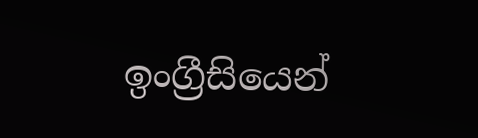ඉංග්‍රීසියෙන්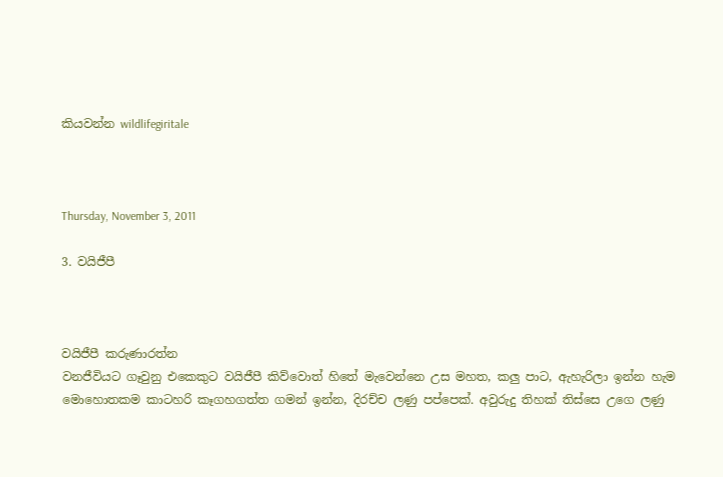කියවන්න wildlifegiritale



Thursday, November 3, 2011

3. වයිජීපී



වයිජීපී කරුණාරත්න
වනජීවියට ගෑවුනු එකෙකුට වයිජීපී කිව්වොත් හිතේ මැවෙන්නෙ උස මහත, කලු පාට, ඇහැරිලා ඉන්න හැම මොහොතකම කාටහරි කෑගහගත්ත ගමන් ඉන්න, දිරච්ච ලණු පප්පෙක්. අවුරුදු තිහක් තිස්සෙ උගෙ ලණු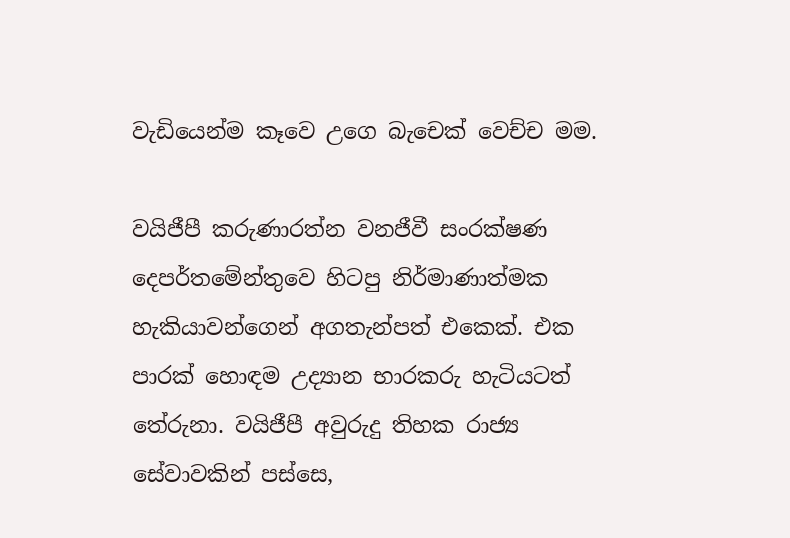වැඩියෙන්ම කෑවෙ උගෙ බැචෙක් වෙච්ච මම.

වයිජීපී කරුණාරත්න වනජීවී සංරක්ෂණ දෙපර්තමේන්තුවෙ හිටපු නිර්මාණාත්මක හැකියාවන්ගෙන් අගතැන්පත් එකෙක්. එක පාරක් හොඳම උද්‍යාන භාරකරු හැටියටත් තේරුනා. වයිජීපී අවුරුදු තිහක රාජ්‍ය සේවාවකින් පස්සෙ,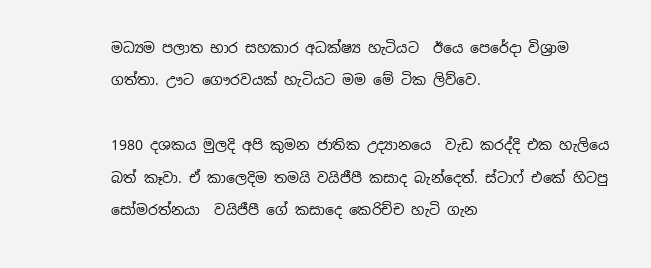මධ්‍යම පලාත භාර සහකාර අධක්ෂ්‍ය හැටියට  ඊයෙ පෙරේදා විශ්‍රාම ගත්තා. ඌට ගෞරවයක් හැටියට මම මේ ටික ලිව්වෙ.

1980 දශකය මුලදි අපි කුමන ජාතික උද්‍යානයෙ  වැඩ කරද්දි එක හැලියෙ බත් කෑවා. ඒ කාලෙදිම තමයි වයිජීපී කසාද බැන්දෙත්. ස්ටාෆ් එකේ හිටපු සෝමරත්නයා  වයිජීපී ගේ කසාදෙ කෙරිච්ච හැටි ගැන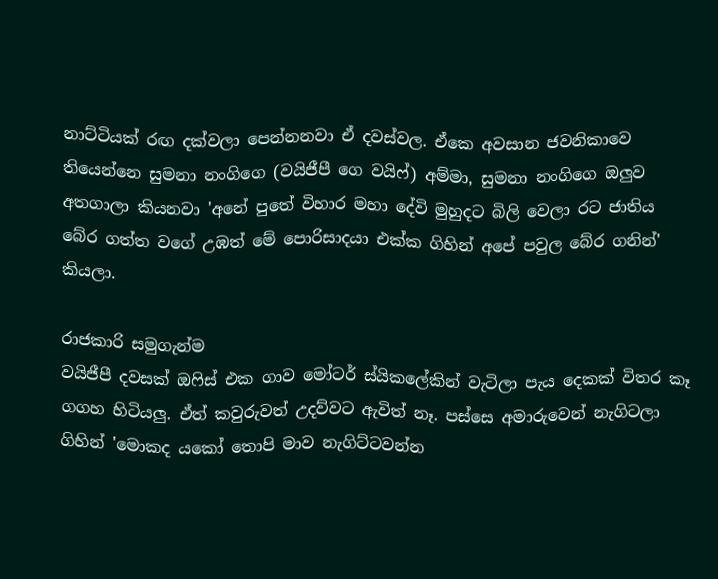නාට්ටියක් රඟ දක්වලා පෙන්නනවා ඒ දවස්වල. ඒකෙ අවසාන ජවනිකාවෙ තියෙන්නෙ සුමනා නංගිගෙ (වයිජීපී ගෙ වයිෆ්) අම්මා, සුමනා නංගිගෙ ඔලුව අතගාලා කියනවා 'අනේ පුතේ විහාර මහා දේවි මුහුදට බිලි වෙලා රට ජාතිය බේර ගත්ත වගේ උඹත් මේ පොරිසාදයා එක්ක ගිහින් අපේ පවුල බේර ගනින්' කියලා.

රාජකාරි සමුගැන්ම
වයිජීපී දවසක් ඔ‍ෆිස් එක ගාව මෝටර් ස්යිකලේකින් වැටිලා පැය දෙකක් විතර කෑ ගගහ හිටියලු. ඒත් කවුරුවත් උදව්වට ඇවිත් නෑ. පස්සෙ අමාරුවෙන් නැගිටලා ගිහින් 'මොකද යකෝ තොපි මාව නැගිට්ටවන්න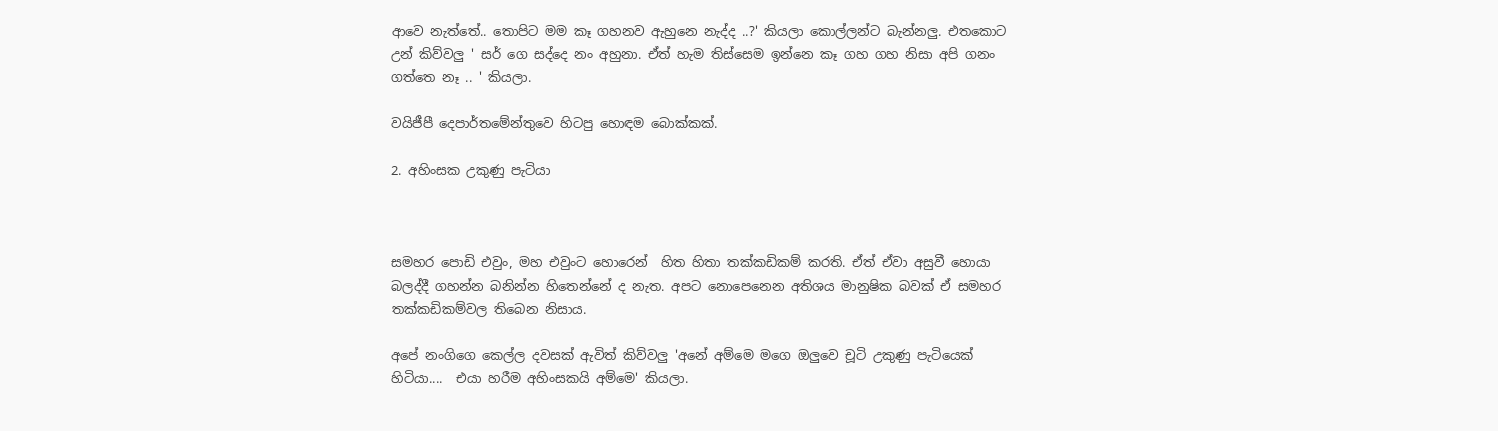ආවෙ නැත්තේ.. තොපිට මම කෑ ගහනව ඇහුනෙ නැද්ද ..?' කියලා කොල්ලන්ට බැන්නලු. එතකොට උන් කිව්වලු ' සර් ගෙ සද්දෙ නං අහුනා. ඒත් හැම තිස්සෙම ඉන්නෙ කෑ ගහ ගහ නිසා අපි ගනං ගත්තෙ නෑ .. ' කියලා.

වයිජීපී දෙපාර්තමේන්තුවෙ හිටපු හොඳම බොක්කක්.

2. අහිංසක උකුණු පැටියා



සමහර පොඩි එවුං, මහ එවුංට හොරෙන්  හිත හිතා තක්කඩිකම් කරති. ඒත් ඒවා අසුවී හොයා බලද්දී ගහන්න බනින්න හිතෙන්නේ ද නැත. අපට නොපෙනෙන අතිශය මානුෂික බවක් ඒ සමහර  තක්කඩිකම්වල තිබෙන නිසාය.

අපේ නංගිගෙ කෙල්ල දවසක් ඇවිත් කිව්වලු 'අනේ අම්මෙ මගෙ ඔලුවෙ චූටි උකුණු පැටියෙක් හිටියා....  එයා හරීම අහිංසකයි අම්මෙ' කියලා.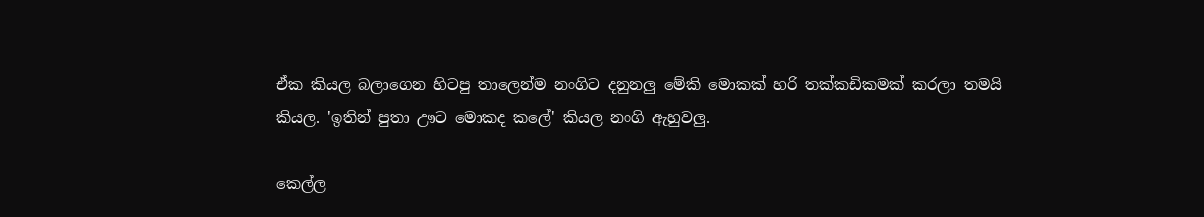ඒක කියල බලාගෙන හිටපු තාලෙන්ම නංගිට දනුනලු මේකි මොකක් හරි තක්කඩිකමක් කරලා තමයි කියල. 'ඉතින් පුතා ඌට මොකද කලේ' කියල නංගි ඇහුවලු.

කෙල්ල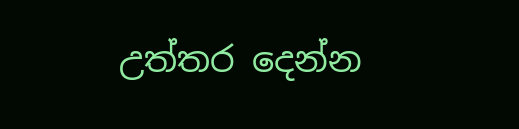උත්තර දෙන්න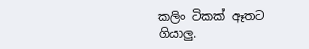කලිං ටිකක් ඈතට ගියාලු.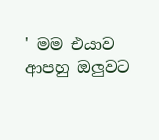' මම එයාව ආපහු ඔලුවට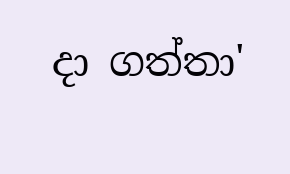දා ගත්තා'